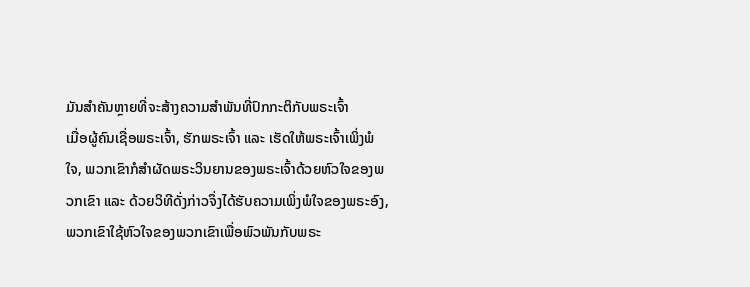ມັນສໍາຄັນຫຼາຍທີ່ຈະສ້າງຄວາມສໍາພັນທີ່ປົກກະຕິກັບພຣະເຈົ້າ
ເມື່ອຜູ້ຄົນເຊື່ອພຣະເຈົ້າ, ຮັກພຣະເຈົ້າ ແລະ ເຮັດໃຫ້ພຣະເຈົ້າເພິ່ງພໍໃຈ, ພວກເຂົາກໍສໍາຜັດພຣະວິນຍານຂອງພຣະເຈົ້າດ້ວຍຫົວໃຈຂອງພວກເຂົາ ແລະ ດ້ວຍວິທີດັ່ງກ່າວຈຶ່ງໄດ້ຮັບຄວາມເພິ່ງພໍໃຈຂອງພຣະອົງ, ພວກເຂົາໃຊ້ຫົວໃຈຂອງພວກເຂົາເພື່ອພົວພັນກັບພຣະ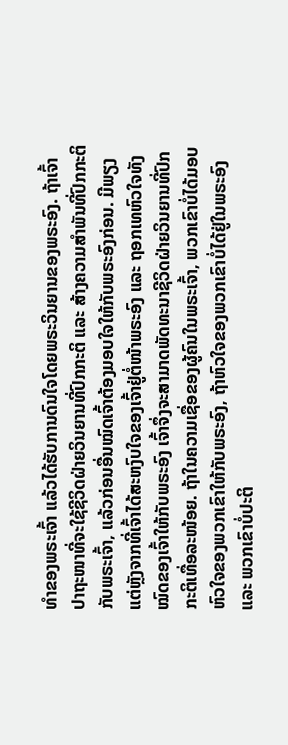ທຳຂອງພຣະເຈົ້າ ແລ້ວໄດ້ຮັບການດົນໃຈໂດຍພຣະວິນຍານຂອງພຣະອົງ. ຖ້າເຈົ້າປາຖະໜາທີ່ຈະໃຊ້ຊີວິດຝ່າຍວິນຍານທີ່ປົກກະຕິ ແລະ ສ້າງຄວາມສໍາພັນທີ່ປົກກະຕິກັບພຣະເຈົ້າ, ແລ້ວກ່ອນອື່ນໝົດເຈົ້າຕ້ອງມອບໃຈໃຫ້ກັບພຣະອົງກ່ອນ. ມີພຽງແຕ່ຫຼັງຈາກທີ່ເຈົ້າໄດ້ສະຫງົບໃຈຂອງເຈົ້າຢູ່ຕໍ່ໜ້າພຣະອົງ ແລະ ຖອກເທຫົວໃຈທັງໝົດຂອງເຈົ້າໃຫ້ກັບພຣະອົງ ເຈົ້າຈຶ່ງຈະສາມາດພັດທະນາຊີວິດຝ່າຍວິນຍານທີ່ປົກກະຕິເທື່ອລະໜ້ອຍ. ຖ້າໃນຄວາມເຊື່ອຂອງຜູ້ຄົນໃນພຣະເຈົ້າ, ພວກເຂົາບໍ່ໄດ້ມອບຫົວໃຈຂອງພວກເຂົາໃຫ້ກັບພຣະອົງ, ຖ້າຫົວໃຈຂອງພວກເຂົາບໍ່ໄດ້ຢູ່ໃນພຣະອົງ ແລະ ພວກເຂົາບໍ່ປະຕິ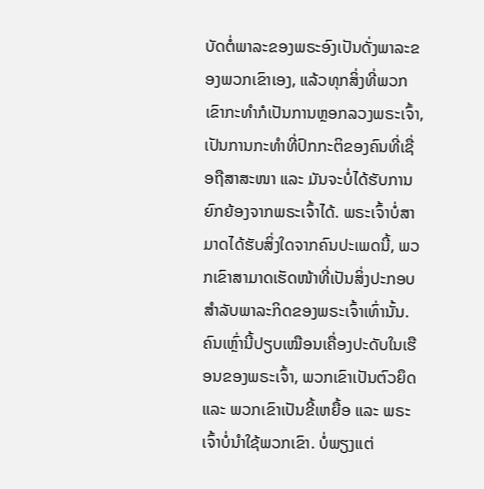ບັດຕໍ່ພາລະຂອງພຣະອົງເປັນດັ່ງພາລະຂອງພວກເຂົາເອງ, ແລ້ວທຸກສິ່ງທີ່ພວກເຂົາກະທໍາກໍເປັນການຫຼອກລວງພຣະເຈົ້າ, ເປັນການກະທຳທີ່ປົກກະຕິຂອງຄົນທີ່ເຊື່ອຖືສາສະໜາ ແລະ ມັນຈະບໍ່ໄດ້ຮັບການຍົກຍ້ອງຈາກພຣະເຈົ້າໄດ້. ພຣະເຈົ້າບໍ່ສາມາດໄດ້ຮັບສິ່ງໃດຈາກຄົນປະເພດນີ້, ພວກເຂົາສາມາດເຮັດໜ້າທີ່ເປັນສິ່ງປະກອບສຳລັບພາລະກິດຂອງພຣະເຈົ້າເທົ່ານັ້ນ. ຄົນເຫຼົ່ານີ້ປຽບເໝືອນເຄື່ອງປະດັບໃນເຮືອນຂອງພຣະເຈົ້າ, ພວກເຂົາເປັນຕົວຍຶດ ແລະ ພວກເຂົາເປັນຂີ້ເຫຍື້ອ ແລະ ພຣະເຈົ້າບໍ່ນໍາໃຊ້ພວກເຂົາ. ບໍ່ພຽງແຕ່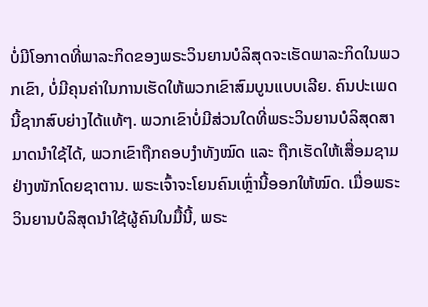ບໍ່ມີໂອກາດທີ່ພາລະກິດຂອງພຣະວິນຍານບໍລິສຸດຈະເຮັດພາລະກິດໃນພວກເຂົາ, ບໍ່ມີຄຸນຄ່າໃນການເຮັດໃຫ້ພວກເຂົາສົມບູນແບບເລີຍ. ຄົນປະເພດນີ້ຊາກສົບຍ່າງໄດ້ແທ້ໆ. ພວກເຂົາບໍ່ມີສ່ວນໃດທີ່ພຣະວິນຍານບໍລິສຸດສາມາດນໍາໃຊ້ໄດ້, ພວກເຂົາຖືກຄອບງໍາທັງໝົດ ແລະ ຖືກເຮັດໃຫ້ເສື່ອມຊາມຢ່າງໜັກໂດຍຊາຕານ. ພຣະເຈົ້າຈະໂຍນຄົນເຫຼົ່ານີ້ອອກໃຫ້ໝົດ. ເມື່ອພຣະວິນຍານບໍລິສຸດນໍາໃຊ້ຜູ້ຄົນໃນມື້ນີ້, ພຣະ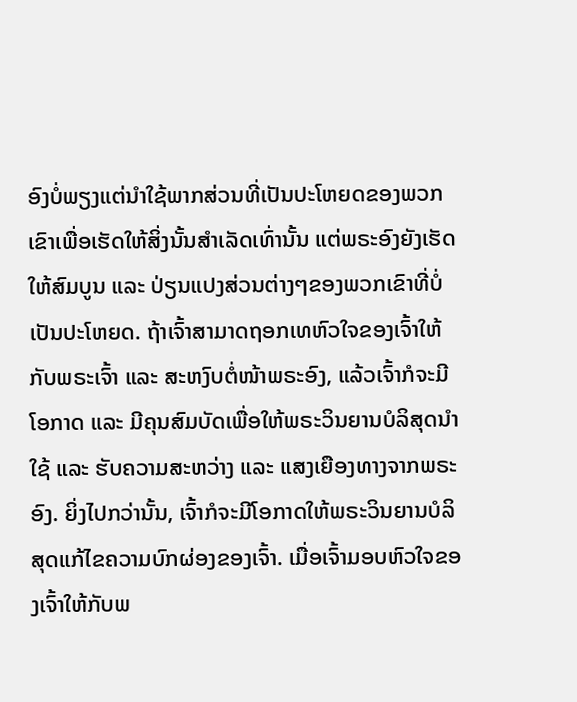ອົງບໍ່ພຽງແຕ່ນໍາໃຊ້ພາກສ່ວນທີ່ເປັນປະໂຫຍດຂອງພວກເຂົາເພື່ອເຮັດໃຫ້ສິ່ງນັ້ນສໍາເລັດເທົ່ານັ້ນ ແຕ່ພຣະອົງຍັງເຮັດໃຫ້ສົມບູນ ແລະ ປ່ຽນແປງສ່ວນຕ່າງໆຂອງພວກເຂົາທີ່ບໍ່ເປັນປະໂຫຍດ. ຖ້າເຈົ້າສາມາດຖອກເທຫົວໃຈຂອງເຈົ້າໃຫ້ກັບພຣະເຈົ້າ ແລະ ສະຫງົບຕໍ່ໜ້າພຣະອົງ, ແລ້ວເຈົ້າກໍຈະມີໂອກາດ ແລະ ມີຄຸນສົມບັດເພື່ອໃຫ້ພຣະວິນຍານບໍລິສຸດນໍາໃຊ້ ແລະ ຮັບຄວາມສະຫວ່າງ ແລະ ແສງເຍືອງທາງຈາກພຣະອົງ. ຍິ່ງໄປກວ່ານັ້ນ, ເຈົ້າກໍຈະມີໂອກາດໃຫ້ພຣະວິນຍານບໍລິສຸດແກ້ໄຂຄວາມບົກຜ່ອງຂອງເຈົ້າ. ເມື່ອເຈົ້າມອບຫົວໃຈຂອງເຈົ້າໃຫ້ກັບພ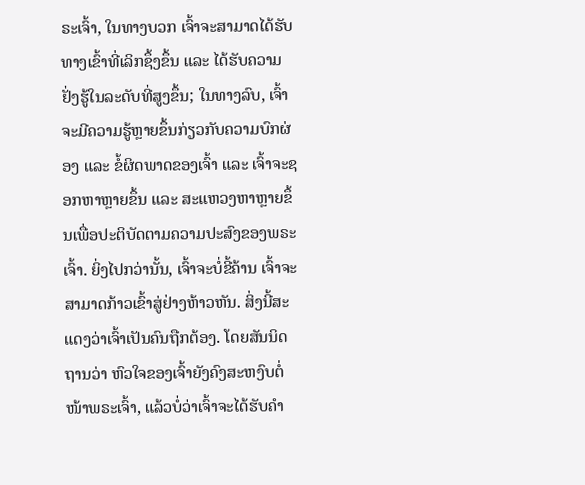ຣະເຈົ້າ, ໃນທາງບວກ ເຈົ້າຈະສາມາດໄດ້ຮັບທາງເຂົ້າທີ່ເລິກຊຶ້ງຂຶ້ນ ແລະ ໄດ້ຮັບຄວາມຢັ່ງຮູ້ໃນລະດັບທີ່ສູງຂຶ້ນ; ໃນທາງລົບ, ເຈົ້າຈະມີຄວາມຮູ້ຫຼາຍຂຶ້ນກ່ຽວກັບຄວາມບົກຜ່ອງ ແລະ ຂໍ້ຜິດພາດຂອງເຈົ້າ ແລະ ເຈົ້າຈະຊອກຫາຫຼາຍຂຶ້ນ ແລະ ສະແຫວງຫາຫຼາຍຂຶ້ນເພື່ອປະຕິບັດຕາມຄວາມປະສົງຂອງພຣະເຈົ້າ. ຍິ່ງໄປກວ່ານັ້ນ, ເຈົ້າຈະບໍ່ຂີ້ຄ້ານ ເຈົ້າຈະສາມາດກ້າວເຂົ້າສູ່ຢ່າງຫ້າວຫັນ. ສິ່ງນີ້ສະແດງວ່າເຈົ້າເປັນຄົນຖືກຕ້ອງ. ໂດຍສັນນິດຖານວ່າ ຫົວໃຈຂອງເຈົ້າຍັງຄົງສະຫງົບຕໍ່ໜ້າພຣະເຈົ້າ, ແລ້ວບໍ່ວ່າເຈົ້າຈະໄດ້ຮັບຄໍາ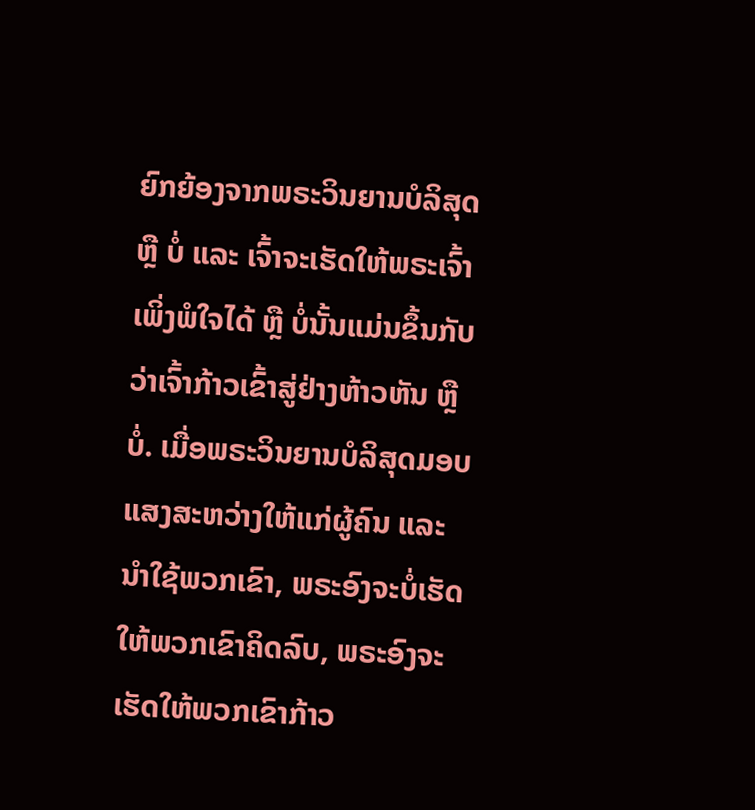ຍົກຍ້ອງຈາກພຣະວິນຍານບໍລິສຸດ ຫຼື ບໍ່ ແລະ ເຈົ້າຈະເຮັດໃຫ້ພຣະເຈົ້າເພິ່ງພໍໃຈໄດ້ ຫຼື ບໍ່ນັ້ນແມ່ນຂຶ້ນກັບວ່າເຈົ້າກ້າວເຂົ້າສູ່ຢ່າງຫ້າວຫັນ ຫຼື ບໍ່. ເມື່ອພຣະວິນຍານບໍລິສຸດມອບແສງສະຫວ່າງໃຫ້ແກ່ຜູ້ຄົນ ແລະ ນໍາໃຊ້ພວກເຂົາ, ພຣະອົງຈະບໍ່ເຮັດໃຫ້ພວກເຂົາຄິດລົບ, ພຣະອົງຈະເຮັດໃຫ້ພວກເຂົາກ້າວ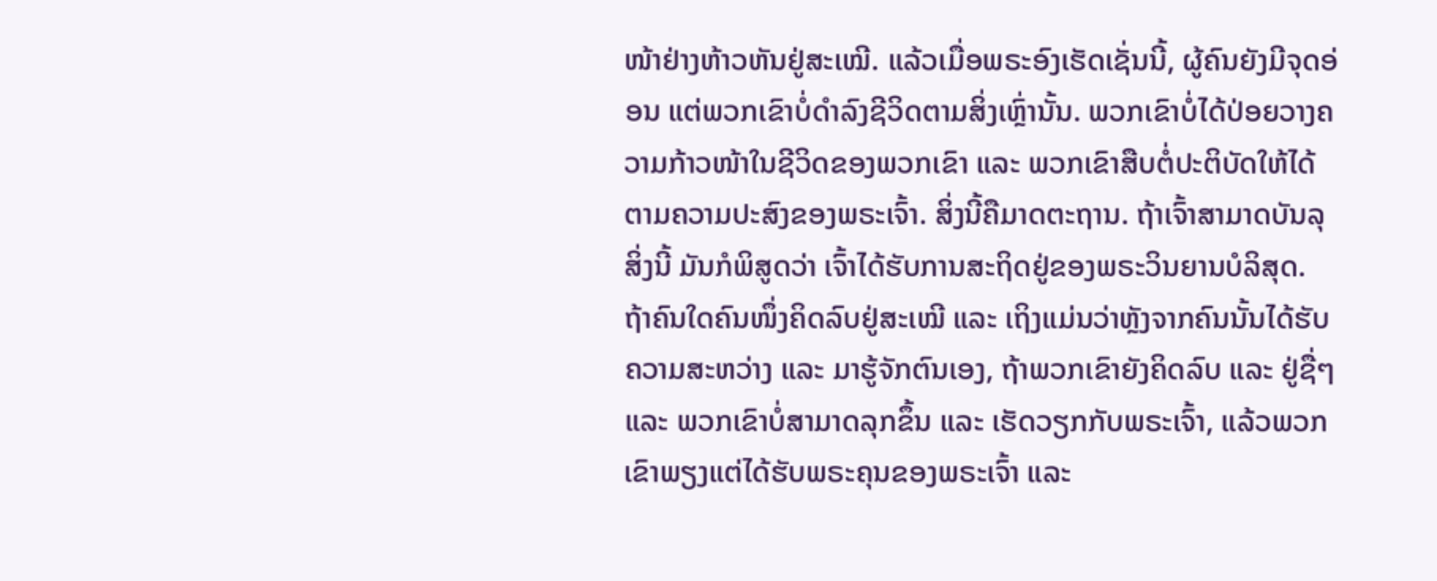ໜ້າຢ່າງຫ້າວຫັນຢູ່ສະເໝີ. ແລ້ວເມື່ອພຣະອົງເຮັດເຊັ່ນນີ້, ຜູ້ຄົນຍັງມີຈຸດອ່ອນ ແຕ່ພວກເຂົາບໍ່ດຳລົງຊີວິດຕາມສິ່ງເຫຼົ່ານັ້ນ. ພວກເຂົາບໍ່ໄດ້ປ່ອຍວາງຄວາມກ້າວໜ້າໃນຊີວິດຂອງພວກເຂົາ ແລະ ພວກເຂົາສືບຕໍ່ປະຕິບັດໃຫ້ໄດ້ຕາມຄວາມປະສົງຂອງພຣະເຈົ້າ. ສິ່ງນີ້ຄືມາດຕະຖານ. ຖ້າເຈົ້າສາມາດບັນລຸສິ່ງນີ້ ມັນກໍພິສູດວ່າ ເຈົ້າໄດ້ຮັບການສະຖິດຢູ່ຂອງພຣະວິນຍານບໍລິສຸດ. ຖ້າຄົນໃດຄົນໜຶ່ງຄິດລົບຢູ່ສະເໝີ ແລະ ເຖິງແມ່ນວ່າຫຼັງຈາກຄົນນັ້ນໄດ້ຮັບຄວາມສະຫວ່າງ ແລະ ມາຮູ້ຈັກຕົນເອງ, ຖ້າພວກເຂົາຍັງຄິດລົບ ແລະ ຢູ່ຊື່ໆ ແລະ ພວກເຂົາບໍ່ສາມາດລຸກຂຶ້ນ ແລະ ເຮັດວຽກກັບພຣະເຈົ້າ, ແລ້ວພວກເຂົາພຽງແຕ່ໄດ້ຮັບພຣະຄຸນຂອງພຣະເຈົ້າ ແລະ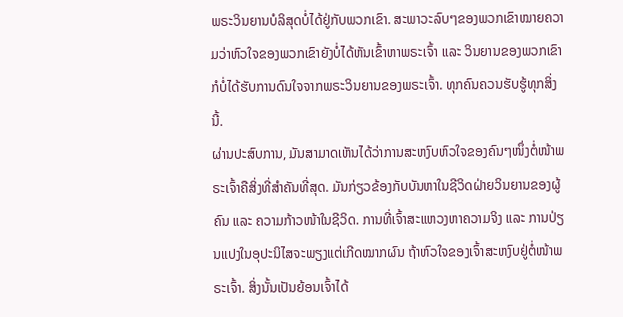ພຣະວິນຍານບໍລິສຸດບໍ່ໄດ້ຢູ່ກັບພວກເຂົາ. ສະພາວະລົບໆຂອງພວກເຂົາໝາຍຄວາມວ່າຫົວໃຈຂອງພວກເຂົາຍັງບໍ່ໄດ້ຫັນເຂົ້າຫາພຣະເຈົ້າ ແລະ ວິນຍານຂອງພວກເຂົາກໍບໍ່ໄດ້ຮັບການດົນໃຈຈາກພຣະວິນຍານຂອງພຣະເຈົ້າ. ທຸກຄົນຄວນຮັບຮູ້ທຸກສິ່ງນີ້.
ຜ່ານປະສົບການ, ມັນສາມາດເຫັນໄດ້ວ່າການສະຫງົບຫົວໃຈຂອງຄົນໆໜຶ່ງຕໍ່ໜ້າພຣະເຈົ້າຄືສິ່ງທີ່ສໍາຄັນທີ່ສຸດ. ມັນກ່ຽວຂ້ອງກັບບັນຫາໃນຊີວິດຝ່າຍວິນຍານຂອງຜູ້ຄົນ ແລະ ຄວາມກ້າວໜ້າໃນຊີວິດ. ການທີ່ເຈົ້າສະແຫວງຫາຄວາມຈິງ ແລະ ການປ່ຽນແປງໃນອຸປະນິໄສຈະພຽງແຕ່ເກີດໝາກຜົນ ຖ້າຫົວໃຈຂອງເຈົ້າສະຫງົບຢູ່ຕໍ່ໜ້າພຣະເຈົ້າ. ສິ່ງນັ້ນເປັນຍ້ອນເຈົ້າໄດ້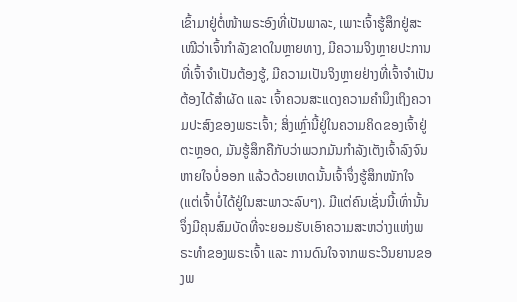ເຂົ້າມາຢູ່ຕໍ່ໜ້າພຣະອົງທີ່ເປັນພາລະ, ເພາະເຈົ້າຮູ້ສຶກຢູ່ສະເໝີວ່າເຈົ້າກຳລັງຂາດໃນຫຼາຍທາງ, ມີຄວາມຈິງຫຼາຍປະການທີ່ເຈົ້າຈຳເປັນຕ້ອງຮູ້, ມີຄວາມເປັນຈິງຫຼາຍຢ່າງທີ່ເຈົ້າຈຳເປັນຕ້ອງໄດ້ສໍາຜັດ ແລະ ເຈົ້າຄວນສະແດງຄວາມຄຳນຶງເຖິງຄວາມປະສົງຂອງພຣະເຈົ້າ; ສິ່ງເຫຼົ່ານີ້ຢູ່ໃນຄວາມຄິດຂອງເຈົ້າຢູ່ຕະຫຼອດ, ມັນຮູ້ສຶກຄືກັບວ່າພວກມັນກໍາລັງເຕັງເຈົ້າລົງຈົນຫາຍໃຈບໍ່ອອກ ແລ້ວດ້ວຍເຫດນັ້ນເຈົ້າຈຶ່ງຮູ້ສຶກໜັກໃຈ (ແຕ່ເຈົ້າບໍ່ໄດ້ຢູ່ໃນສະພາວະລົບໆ). ມີແຕ່ຄົນເຊັ່ນນີ້ເທົ່ານັ້ນຈຶ່ງມີຄຸນສົມບັດທີ່ຈະຍອມຮັບເອົາຄວາມສະຫວ່າງແຫ່ງພຣະທໍາຂອງພຣະເຈົ້າ ແລະ ການດົນໃຈຈາກພຣະວິນຍານຂອງພ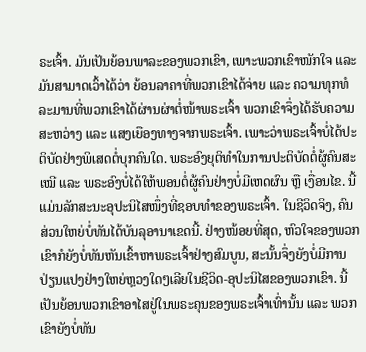ຣະເຈົ້າ. ມັນເປັນຍ້ອນພາລະຂອງພວກເຂົາ, ເພາະພວກເຂົາໜັກໃຈ ແລະ ມັນສາມາດເວົ້າໄດ້ວ່າ ຍ້ອນລາຄາທີ່ພວກເຂົາໄດ້ຈ່າຍ ແລະ ຄວາມທຸກທໍລະມານທີ່ພວກເຂົາໄດ້ຜ່ານຜ່າຕໍ່ໜ້າພຣະເຈົ້າ ພວກເຂົາຈຶ່ງໄດ້ຮັບຄວາມສະຫວ່າງ ແລະ ແສງເຍືອງທາງຈາກພຣະເຈົ້າ. ເພາະວ່າພຣະເຈົ້າບໍ່ໄດ້ປະຕິບັດຢ່າງພິເສດຕໍ່ບຸກຄົນໃດ. ພຣະອົງຍຸຕິທໍາໃນການປະຕິບັດຕໍ່ຜູ້ຄົນສະເໝີ ແລະ ພຣະອົງບໍ່ໄດ້ໃຫ້ພອນຕໍ່ຜູ້ຄົນຢ່າງບໍ່ມີເຫດຜົນ ຫຼື ເງື່ອນໄຂ. ນີ້ແມ່ນລັກສະນະອຸປະນິໄສໜຶ່ງທີ່ຊອບທໍາຂອງພຣະເຈົ້າ. ໃນຊີວິດຈິງ, ຄົນສ່ວນໃຫຍ່ບໍ່ທັນໄດ້ບັນລຸອານາເຂດນີ້. ຢ່າງໜ້ອຍທີ່ສຸດ, ຫົວໃຈຂອງພວກເຂົາກໍຍັງບໍ່ທັນຫັນເຂົ້າຫາພຣະເຈົ້າຢ່າງສົມບູນ, ສະນັ້ນຈຶ່ງຍັງບໍ່ມີການປ່ຽນແປງຢ່າງໃຫຍ່ຫຼວງໃດໆເລີຍໃນຊີວິດ-ອຸປະນິໄສຂອງພວກເຂົາ. ນີ້ເປັນຍ້ອນພວກເຂົາອາໄສຢູ່ໃນພຣະຄຸນຂອງພຣະເຈົ້າເທົ່ານັ້ນ ແລະ ພວກເຂົາຍັງບໍ່ທັນ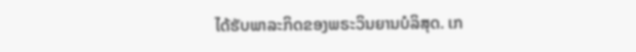ໄດ້ຮັບພາລະກິດຂອງພຣະວິນຍານບໍລິສຸດ. ເກ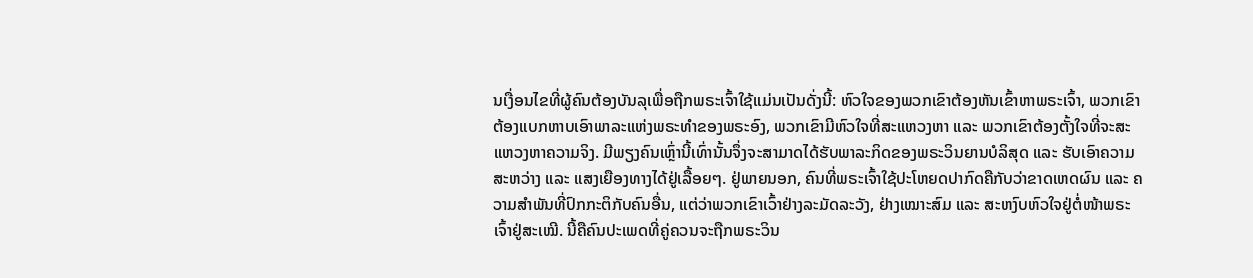ນເງື່ອນໄຂທີ່ຜູ້ຄົນຕ້ອງບັນລຸເພື່ອຖືກພຣະເຈົ້າໃຊ້ແມ່ນເປັນດັ່ງນີ້: ຫົວໃຈຂອງພວກເຂົາຕ້ອງຫັນເຂົ້າຫາພຣະເຈົ້າ, ພວກເຂົາຕ້ອງແບກຫາບເອົາພາລະແຫ່ງພຣະທໍາຂອງພຣະອົງ, ພວກເຂົາມີຫົວໃຈທີ່ສະແຫວງຫາ ແລະ ພວກເຂົາຕ້ອງຕັ້ງໃຈທີ່ຈະສະແຫວງຫາຄວາມຈິງ. ມີພຽງຄົນເຫຼົ່ານີ້ເທົ່ານັ້ນຈຶ່ງຈະສາມາດໄດ້ຮັບພາລະກິດຂອງພຣະວິນຍານບໍລິສຸດ ແລະ ຮັບເອົາຄວາມສະຫວ່າງ ແລະ ແສງເຍືອງທາງໄດ້ຢູ່ເລື້ອຍໆ. ຢູ່ພາຍນອກ, ຄົນທີ່ພຣະເຈົ້າໃຊ້ປະໂຫຍດປາກົດຄືກັບວ່າຂາດເຫດຜົນ ແລະ ຄວາມສໍາພັນທີ່ປົກກະຕິກັບຄົນອື່ນ, ແຕ່ວ່າພວກເຂົາເວົ້າຢ່າງລະມັດລະວັງ, ຢ່າງເໝາະສົມ ແລະ ສະຫງົບຫົວໃຈຢູ່ຕໍ່ໜ້າພຣະເຈົ້າຢູ່ສະເໝີ. ນີ້ຄືຄົນປະເພດທີ່ຄູ່ຄວນຈະຖືກພຣະວິນ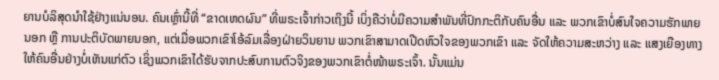ຍານບໍລິສຸດນໍາໃຊ້ຢ່າງແນ່ນອນ. ຄົນເຫຼົ່ານີ້ທີ່ “ຂາດເຫດຜົນ” ທີ່ພຣະເຈົ້າກ່າວເຖິງນີ້ ເບິ່ງຄືວ່າບໍ່ມີຄວາມສໍາພັນທີ່ປົກກະຕິກັບຄົນອື່ນ ແລະ ພວກເຂົາບໍ່ສົນໃຈຄວາມຮັກພາຍນອກ ຫຼື ການປະຕິບັດພາຍນອກ, ແຕ່ເມື່ອພວກເຂົາໂອ້ລົມເລື່ອງຝ່າຍວິນຍານ ພວກເຂົາສາມາດເປີດຫົວໃຈຂອງພວກເຂົາ ແລະ ຈັດໃຫ້ຄວາມສະຫວ່າງ ແລະ ແສງເຍືອງທາງໃຫ້ຄົນອື່ນຢ່າງບໍ່ເຫັນແກ່ຕົວ ເຊິ່ງພວກເຂົາໄດ້ຮັບຈາກປະສົບການຕົວຈິງຂອງພວກເຂົາຕໍ່ໜ້າພຣະເຈົ້າ. ນັ້ນແມ່ນ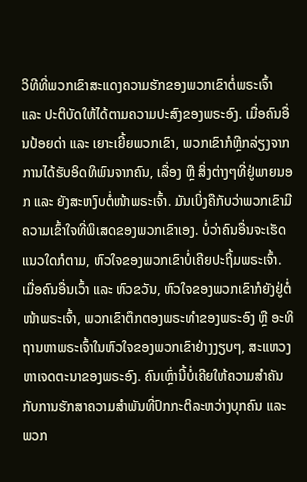ວິທີທີ່ພວກເຂົາສະແດງຄວາມຮັກຂອງພວກເຂົາຕໍ່ພຣະເຈົ້າ ແລະ ປະຕິບັດໃຫ້ໄດ້ຕາມຄວາມປະສົງຂອງພຣະອົງ. ເມື່ອຄົນອື່ນປ້ອຍດ່າ ແລະ ເຍາະເຍີ້ຍພວກເຂົາ, ພວກເຂົາກໍຫຼີກລ່ຽງຈາກການໄດ້ຮັບອິດທິພົນຈາກຄົນ, ເລື່ອງ ຫຼື ສິ່ງຕ່າງໆທີ່ຢູ່ພາຍນອກ ແລະ ຍັງສະຫງົບຕໍ່ໜ້າພຣະເຈົ້າ. ມັນເບິ່ງຄືກັບວ່າພວກເຂົາມີຄວາມເຂົ້າໃຈທີ່ພິເສດຂອງພວກເຂົາເອງ. ບໍ່ວ່າຄົນອື່ນຈະເຮັດແນວໃດກໍຕາມ, ຫົວໃຈຂອງພວກເຂົາບໍ່ເຄີຍປະຖິ້ມພຣະເຈົ້າ. ເມື່ອຄົນອື່ນເວົ້າ ແລະ ຫົວຂວັນ, ຫົວໃຈຂອງພວກເຂົາກໍຍັງຢູ່ຕໍ່ໜ້າພຣະເຈົ້າ, ພວກເຂົາຕຶກຕອງພຣະທໍາຂອງພຣະອົງ ຫຼື ອະທິຖານຫາພຣະເຈົ້າໃນຫົວໃຈຂອງພວກເຂົາຢ່າງງຽບໆ, ສະແຫວງຫາເຈດຕະນາຂອງພຣະອົງ. ຄົນເຫຼົ່ານີ້ບໍ່ເຄີຍໃຫ້ຄວາມສໍາຄັນກັບການຮັກສາຄວາມສໍາພັນທີ່ປົກກະຕິລະຫວ່າງບຸກຄົນ ແລະ ພວກ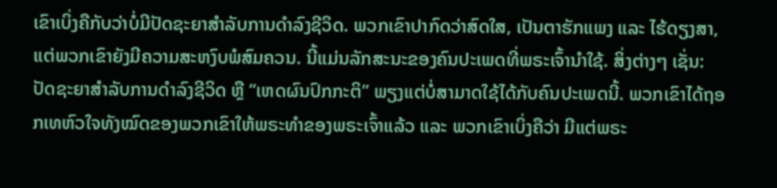ເຂົາເບິ່ງຄືກັບວ່າບໍ່ມີປັດຊະຍາສຳລັບການດຳລົງຊີວິດ. ພວກເຂົາປາກົດວ່າສົດໃສ, ເປັນຕາຮັກແພງ ແລະ ໄຮ້ດຽງສາ, ແຕ່ພວກເຂົາຍັງມີຄວາມສະຫງົບພໍສົມຄວນ. ນີ້ແມ່ນລັກສະນະຂອງຄົນປະເພດທີ່ພຣະເຈົ້ານໍາໃຊ້. ສິ່ງຕ່າງໆ ເຊັ່ນ: ປັດຊະຍາສໍາລັບການດໍາລົງຊີວິດ ຫຼື “ເຫດຜົນປົກກະຕິ” ພຽງແຕ່ບໍ່ສາມາດໃຊ້ໄດ້ກັບຄົນປະເພດນີ້. ພວກເຂົາໄດ້ຖອກເທຫົວໃຈທັງໝົດຂອງພວກເຂົາໃຫ້ພຣະທໍາຂອງພຣະເຈົ້າແລ້ວ ແລະ ພວກເຂົາເບິ່ງຄືວ່າ ມີແຕ່ພຣະ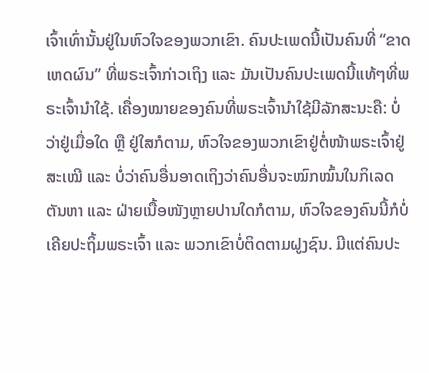ເຈົ້າເທົ່ານັ້ນຢູ່ໃນຫົວໃຈຂອງພວກເຂົາ. ຄົນປະເພດນີ້ເປັນຄົນທີ່ “ຂາດເຫດຜົນ” ທີ່ພຣະເຈົ້າກ່າວເຖິງ ແລະ ມັນເປັນຄົນປະເພດນີ້ແທ້ໆທີ່ພຣະເຈົ້ານໍາໃຊ້. ເຄື່ອງໝາຍຂອງຄົນທີ່ພຣະເຈົ້ານໍາໃຊ້ມີລັກສະນະຄື: ບໍ່ວ່າຢູ່ເມື່ອໃດ ຫຼື ຢູ່ໃສກໍຕາມ, ຫົວໃຈຂອງພວກເຂົາຢູ່ຕໍ່ໜ້າພຣະເຈົ້າຢູ່ສະເໝີ ແລະ ບໍ່ວ່າຄົນອື່ນອາດເຖິງວ່າຄົນອື່ນຈະໝົກໝົ້ນໃນກິເລດຕັນຫາ ແລະ ຝ່າຍເນື້ອໜັງຫຼາຍປານໃດກໍຕາມ, ຫົວໃຈຂອງຄົນນີ້ກໍບໍ່ເຄີຍປະຖິ້ມພຣະເຈົ້າ ແລະ ພວກເຂົາບໍ່ຕິດຕາມຝູງຊົນ. ມີແຕ່ຄົນປະ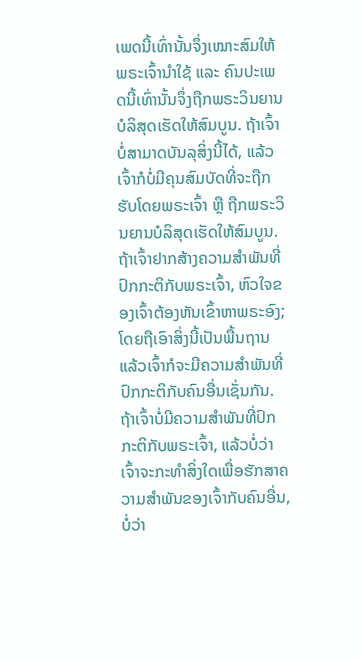ເພດນີ້ເທົ່ານັ້ນຈຶ່ງເໝາະສົມໃຫ້ພຣະເຈົ້ານໍາໃຊ້ ແລະ ຄົນປະເພດນີ້ເທົ່ານັ້ນຈຶ່ງຖືກພຣະວິນຍານບໍລິສຸດເຮັດໃຫ້ສົມບູນ. ຖ້າເຈົ້າບໍ່ສາມາດບັນລຸສິ່ງນີ້ໄດ້, ແລ້ວເຈົ້າກໍບໍ່ມີຄຸນສົມບັດທີ່ຈະຖືກຮັບໂດຍພຣະເຈົ້າ ຫຼື ຖືກພຣະວິນຍານບໍລິສຸດເຮັດໃຫ້ສົມບູນ.
ຖ້າເຈົ້າຢາກສ້າງຄວາມສໍາພັນທີ່ປົກກະຕິກັບພຣະເຈົ້າ, ຫົວໃຈຂອງເຈົ້າຕ້ອງຫັນເຂົ້າຫາພຣະອົງ; ໂດຍຖືເອົາສິ່ງນີ້ເປັນພື້ນຖານ ແລ້ວເຈົ້າກໍຈະມີຄວາມສໍາພັນທີ່ປົກກະຕິກັບຄົນອື່ນເຊັ່ນກັນ. ຖ້າເຈົ້າບໍ່ມີຄວາມສໍາພັນທີ່ປົກກະຕິກັບພຣະເຈົ້າ, ແລ້ວບໍ່ວ່າເຈົ້າຈະກະທໍາສິ່ງໃດເພື່ອຮັກສາຄວາມສໍາພັນຂອງເຈົ້າກັບຄົນອື່ນ, ບໍ່ວ່າ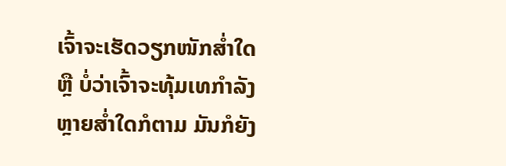ເຈົ້າຈະເຮັດວຽກໜັກສໍ່າໃດ ຫຼື ບໍ່ວ່າເຈົ້າຈະທຸ້ມເທກຳລັງຫຼາຍສໍ່າໃດກໍຕາມ ມັນກໍຍັງ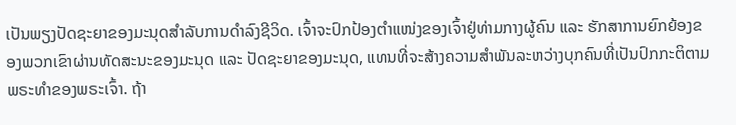ເປັນພຽງປັດຊະຍາຂອງມະນຸດສຳລັບການດຳລົງຊີວິດ. ເຈົ້າຈະປົກປ້ອງຕໍາແໜ່ງຂອງເຈົ້າຢູ່ທ່າມກາງຜູ້ຄົນ ແລະ ຮັກສາການຍົກຍ້ອງຂອງພວກເຂົາຜ່ານທັດສະນະຂອງມະນຸດ ແລະ ປັດຊະຍາຂອງມະນຸດ, ແທນທີ່ຈະສ້າງຄວາມສຳພັນລະຫວ່າງບຸກຄົນທີ່ເປັນປົກກະຕິຕາມພຣະທຳຂອງພຣະເຈົ້າ. ຖ້າ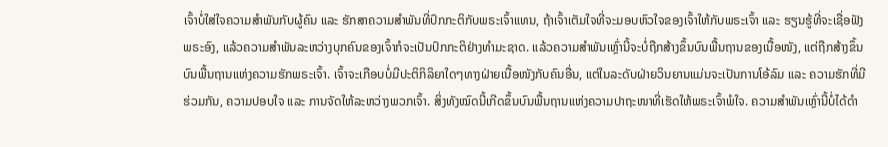ເຈົ້າບໍ່ໃສ່ໃຈຄວາມສໍາພັນກັບຜູ້ຄົນ ແລະ ຮັກສາຄວາມສໍາພັນທີ່ປົກກະຕິກັບພຣະເຈົ້າແທນ, ຖ້າເຈົ້າເຕັມໃຈທີ່ຈະມອບຫົວໃຈຂອງເຈົ້າໃຫ້ກັບພຣະເຈົ້າ ແລະ ຮຽນຮູ້ທີ່ຈະເຊື່ອຟັງພຣະອົງ, ແລ້ວຄວາມສໍາພັນລະຫວ່າງບຸກຄົນຂອງເຈົ້າກໍຈະເປັນປົກກະຕິຢ່າງທໍາມະຊາດ. ແລ້ວຄວາມສໍາພັນເຫຼົ່ານີ້ຈະບໍ່ຖືກສ້າງຂຶ້ນບົນພື້ນຖານຂອງເນື້ອໜັງ, ແຕ່ຖືກສ້າງຂຶ້ນບົນພື້ນຖານແຫ່ງຄວາມຮັກພຣະເຈົ້າ. ເຈົ້າຈະເກືອບບໍ່ມີປະຕິກິລິຍາໃດໆທາງຝ່າຍເນື້ອໜັງກັບຄົນອື່ນ, ແຕ່ໃນລະດັບຝ່າຍວິນຍານແມ່ນຈະເປັນການໂອ້ລົມ ແລະ ຄວາມຮັກທີ່ມີຮ່ວມກັນ, ຄວາມປອບໃຈ ແລະ ການຈັດໃຫ້ລະຫວ່າງພວກເຈົ້າ. ສິ່ງທັງໝົດນີ້ເກີດຂຶ້ນບົນພື້ນຖານແຫ່ງຄວາມປາຖະໜາທີ່ເຮັດໃຫ້ພຣະເຈົ້າພໍໃຈ. ຄວາມສໍາພັນເຫຼົ່ານີ້ບໍ່ໄດ້ດຳ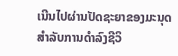ເນີນໄປຜ່ານປັດຊະຍາຂອງມະນຸດສຳລັບການດຳລົງຊີວິ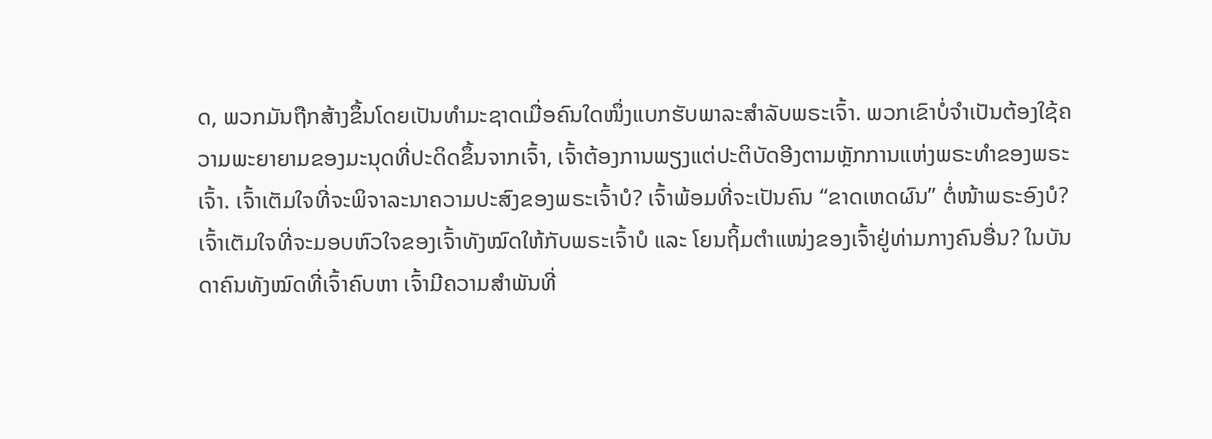ດ, ພວກມັນຖືກສ້າງຂຶ້ນໂດຍເປັນທຳມະຊາດເມື່ອຄົນໃດໜຶ່ງແບກຮັບພາລະສຳລັບພຣະເຈົ້າ. ພວກເຂົາບໍ່ຈຳເປັນຕ້ອງໃຊ້ຄວາມພະຍາຍາມຂອງມະນຸດທີ່ປະດິດຂຶ້ນຈາກເຈົ້າ, ເຈົ້າຕ້ອງການພຽງແຕ່ປະຕິບັດອີງຕາມຫຼັກການແຫ່ງພຣະທໍາຂອງພຣະເຈົ້າ. ເຈົ້າເຕັມໃຈທີ່ຈະພິຈາລະນາຄວາມປະສົງຂອງພຣະເຈົ້າບໍ? ເຈົ້າພ້ອມທີ່ຈະເປັນຄົນ “ຂາດເຫດຜົນ” ຕໍ່ໜ້າພຣະອົງບໍ? ເຈົ້າເຕັມໃຈທີ່ຈະມອບຫົວໃຈຂອງເຈົ້າທັງໝົດໃຫ້ກັບພຣະເຈົ້າບໍ ແລະ ໂຍນຖິ້ມຕໍາແໜ່ງຂອງເຈົ້າຢູ່ທ່າມກາງຄົນອື່ນ? ໃນບັນດາຄົນທັງໝົດທີ່ເຈົ້າຄົບຫາ ເຈົ້າມີຄວາມສໍາພັນທີ່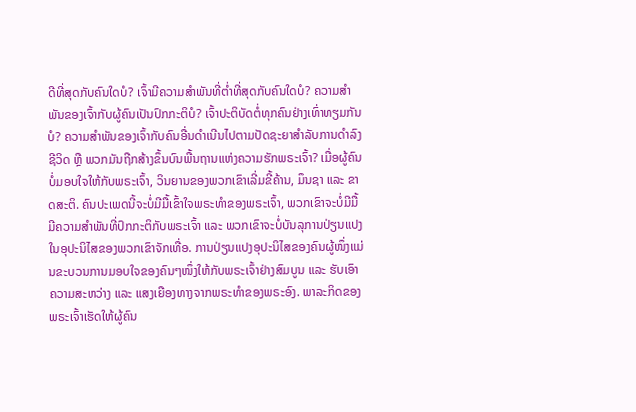ດີທີ່ສຸດກັບຄົນໃດບໍ? ເຈົ້າມີຄວາມສໍາພັນທີ່ຕໍ່າທີ່ສຸດກັບຄົນໃດບໍ? ຄວາມສໍາພັນຂອງເຈົ້າກັບຜູ້ຄົນເປັນປົກກະຕິບໍ? ເຈົ້າປະຕິບັດຕໍ່ທຸກຄົນຢ່າງເທົ່າທຽມກັນບໍ? ຄວາມສໍາພັນຂອງເຈົ້າກັບຄົນອື່ນດຳເນີນໄປຕາມປັດຊະຍາສຳລັບການດຳລົງຊີວິດ ຫຼື ພວກມັນຖືກສ້າງຂຶ້ນບົນພື້ນຖານແຫ່ງຄວາມຮັກພຣະເຈົ້າ? ເມື່ອຜູ້ຄົນບໍ່ມອບໃຈໃຫ້ກັບພຣະເຈົ້າ, ວິນຍານຂອງພວກເຂົາເລີ່ມຂີ້ຄ້ານ, ມຶນຊາ ແລະ ຂາດສະຕິ. ຄົນປະເພດນີ້ຈະບໍ່ມີມື້ເຂົ້າໃຈພຣະທໍາຂອງພຣະເຈົ້າ, ພວກເຂົາຈະບໍ່ມີມື້ມີຄວາມສໍາພັນທີ່ປົກກະຕິກັບພຣະເຈົ້າ ແລະ ພວກເຂົາຈະບໍ່ບັນລຸການປ່ຽນແປງໃນອຸປະນິໄສຂອງພວກເຂົາຈັກເທື່ອ. ການປ່ຽນແປງອຸປະນິໄສຂອງຄົນຜູ້ໜຶ່ງແມ່ນຂະບວນການມອບໃຈຂອງຄົນໆໜຶ່ງໃຫ້ກັບພຣະເຈົ້າຢ່າງສົມບູນ ແລະ ຮັບເອົາຄວາມສະຫວ່າງ ແລະ ແສງເຍືອງທາງຈາກພຣະທໍາຂອງພຣະອົງ. ພາລະກິດຂອງພຣະເຈົ້າເຮັດໃຫ້ຜູ້ຄົນ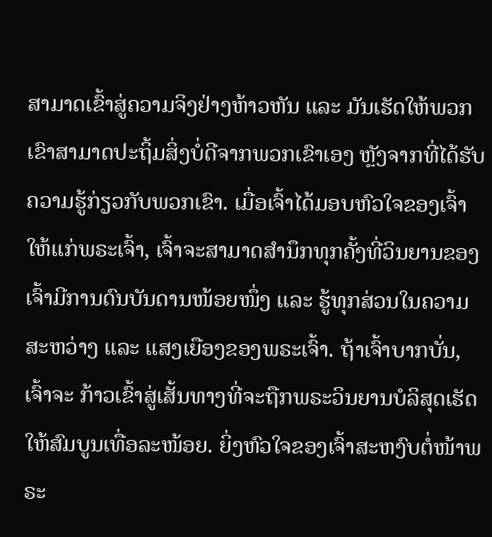ສາມາດເຂົ້າສູ່ຄວາມຈິງຢ່າງຫ້າວຫັນ ແລະ ມັນເຮັດໃຫ້ພວກເຂົາສາມາດປະຖິ້ມສິ່ງບໍ່ດີຈາກພວກເຂົາເອງ ຫຼັງຈາກທີ່ໄດ້ຮັບຄວາມຮູ້ກ່ຽວກັບພວກເຂົາ. ເມື່ອເຈົ້າໄດ້ມອບຫົວໃຈຂອງເຈົ້າໃຫ້ແກ່ພຣະເຈົ້າ, ເຈົ້າຈະສາມາດສຳນຶກທຸກຄັ້ງທີ່ວິນຍານຂອງເຈົ້າມີການດົນບັນດານໜ້ອຍໜຶ່ງ ແລະ ຮູ້ທຸກສ່ວນໃນຄວາມສະຫວ່າງ ແລະ ແສງເຍືອງຂອງພຣະເຈົ້າ. ຖ້າເຈົ້າບາກບັ່ນ, ເຈົ້າຈະ ກ້າວເຂົ້າສູ່ເສັ້ນທາງທີ່ຈະຖືກພຣະວິນຍານບໍລິສຸດເຮັດໃຫ້ສົມບູນເທື່ອລະໜ້ອຍ. ຍິ່ງຫົວໃຈຂອງເຈົ້າສະຫງົບຕໍ່ໜ້າພຣະ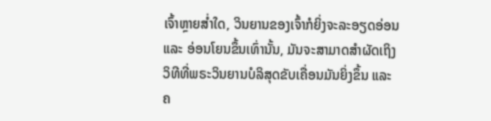ເຈົ້າຫຼາຍສໍ່າໃດ, ວິນຍານຂອງເຈົ້າກໍຍິ່ງຈະລະອຽດອ່ອນ ແລະ ອ່ອນໂຍນຂຶ້ນເທົ່ານັ້ນ, ມັນຈະສາມາດສໍາຜັດເຖິງວິທີທີ່ພຣະວິນຍານບໍລິສຸດຂັບເຄື່ອນມັນຍິ່ງຂຶ້ນ ແລະ ຄ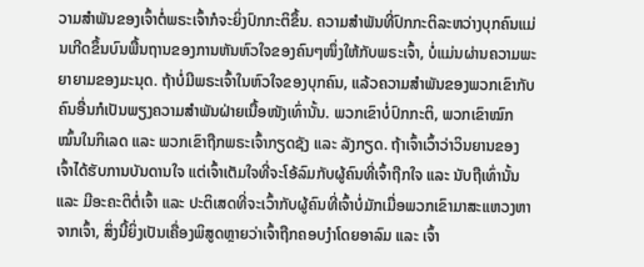ວາມສໍາພັນຂອງເຈົ້າຕໍ່ພຣະເຈົ້າກໍຈະຍິ່ງປົກກະຕິຂຶ້ນ. ຄວາມສໍາພັນທີ່ປົກກະຕິລະຫວ່າງບຸກຄົນແມ່ນເກີດຂຶ້ນບົນພື້ນຖານຂອງການຫັນຫົວໃຈຂອງຄົນໆໜຶ່ງໃຫ້ກັບພຣະເຈົ້າ, ບໍ່ແມ່ນຜ່ານຄວາມພະຍາຍາມຂອງມະນຸດ. ຖ້າບໍ່ມີພຣະເຈົ້າໃນຫົວໃຈຂອງບຸກຄົນ, ແລ້ວຄວາມສໍາພັນຂອງພວກເຂົາກັບຄົນອື່ນກໍເປັນພຽງຄວາມສໍາພັນຝ່າຍເນື້ອໜັງເທົ່ານັ້ນ. ພວກເຂົາບໍ່ປົກກະຕິ, ພວກເຂົາໝົກໝົ້ນໃນກິເລດ ແລະ ພວກເຂົາຖືກພຣະເຈົ້າກຽດຊັງ ແລະ ລັງກຽດ. ຖ້າເຈົ້າເວົ້າວ່າວິນຍານຂອງເຈົ້າໄດ້ຮັບການບັນດານໃຈ ແຕ່ເຈົ້າເຕັມໃຈທີ່ຈະໂອ້ລົມກັບຜູ້ຄົນທີ່ເຈົ້າຖືກໃຈ ແລະ ນັບຖືເທົ່ານັ້ນ ແລະ ມີອະຄະຕິຕໍ່ເຈົ້າ ແລະ ປະຕິເສດທີ່ຈະເວົ້າກັບຜູ້ຄົນທີ່ເຈົ້າບໍ່ມັກເມື່ອພວກເຂົາມາສະແຫວງຫາຈາກເຈົ້າ, ສິ່ງນີ້ຍິ່ງເປັນເຄື່ອງພິສູດຫຼາຍວ່າເຈົ້າຖືກຄອບງໍາໂດຍອາລົມ ແລະ ເຈົ້າ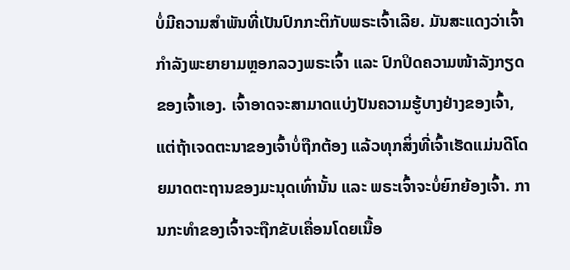ບໍ່ມີຄວາມສຳພັນທີ່ເປັນປົກກະຕິກັບພຣະເຈົ້າເລີຍ. ມັນສະແດງວ່າເຈົ້າກໍາລັງພະຍາຍາມຫຼອກລວງພຣະເຈົ້າ ແລະ ປົກປິດຄວາມໜ້າລັງກຽດຂອງເຈົ້າເອງ. ເຈົ້າອາດຈະສາມາດແບ່ງປັນຄວາມຮູ້ບາງຢ່າງຂອງເຈົ້າ, ແຕ່ຖ້າເຈດຕະນາຂອງເຈົ້າບໍ່ຖືກຕ້ອງ ແລ້ວທຸກສິ່ງທີ່ເຈົ້າເຮັດແມ່ນດີໂດຍມາດຕະຖານຂອງມະນຸດເທົ່ານັ້ນ ແລະ ພຣະເຈົ້າຈະບໍ່ຍົກຍ້ອງເຈົ້າ. ການກະທຳຂອງເຈົ້າຈະຖືກຂັບເຄື່ອນໂດຍເນື້ອ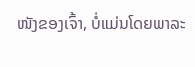ໜັງຂອງເຈົ້າ, ບໍ່ແມ່ນໂດຍພາລະ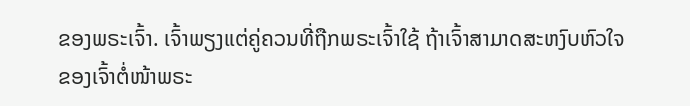ຂອງພຣະເຈົ້າ. ເຈົ້າພຽງແຕ່ຄູ່ຄວນທີ່ຖືກພຣະເຈົ້າໃຊ້ ຖ້າເຈົ້າສາມາດສະຫງົບຫົວໃຈຂອງເຈົ້າຕໍ່ໜ້າພຣະ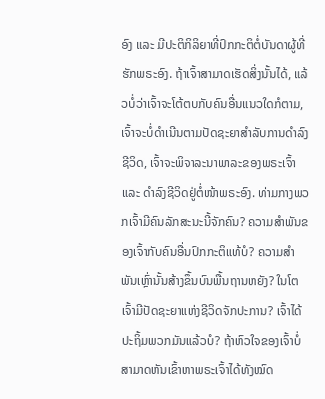ອົງ ແລະ ມີປະຕິກິລິຍາທີ່ປົກກະຕິຕໍ່ບັນດາຜູ້ທີ່ຮັກພຣະອົງ. ຖ້າເຈົ້າສາມາດເຮັດສິ່ງນັ້ນໄດ້, ແລ້ວບໍ່ວ່າເຈົ້າຈະໂຕ້ຕບກັບຄົນອື່ນແນວໃດກໍຕາມ, ເຈົ້າຈະບໍ່ດຳເນີນຕາມປັດຊະຍາສຳລັບການດຳລົງຊີວິດ, ເຈົ້າຈະພິຈາລະນາພາລະຂອງພຣະເຈົ້າ ແລະ ດໍາລົງຊີວິດຢູ່ຕໍ່ໜ້າພຣະອົງ. ທ່າມກາງພວກເຈົ້າມີຄົນລັກສະນະນີ້ຈັກຄົນ? ຄວາມສໍາພັນຂອງເຈົ້າກັບຄົນອື່ນປົກກະຕິແທ້ບໍ? ຄວາມສໍາພັນເຫຼົ່ານັ້ນສ້າງຂຶ້ນບົນພື້ນຖານຫຍັງ? ໃນໂຕເຈົ້າມີປັດຊະຍາແຫ່ງຊີວິດຈັກປະການ? ເຈົ້າໄດ້ປະຖິ້ມພວກມັນແລ້ວບໍ? ຖ້າຫົວໃຈຂອງເຈົ້າບໍ່ສາມາດຫັນເຂົ້າຫາພຣະເຈົ້າໄດ້ທັງໝົດ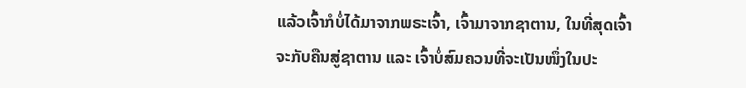ແລ້ວເຈົ້າກໍບໍ່ໄດ້ມາຈາກພຣະເຈົ້າ, ເຈົ້າມາຈາກຊາຕານ, ໃນທີ່ສຸດເຈົ້າຈະກັບຄືນສູ່ຊາຕານ ແລະ ເຈົ້າບໍ່ສົມຄວນທີ່ຈະເປັນໜຶ່ງໃນປະ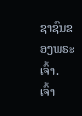ຊາຊົນຂອງພຣະເຈົ້າ. ເຈົ້າ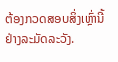ຕ້ອງກວດສອບສິ່ງເຫຼົ່ານີ້ຢ່າງລະມັດລະວັງ.